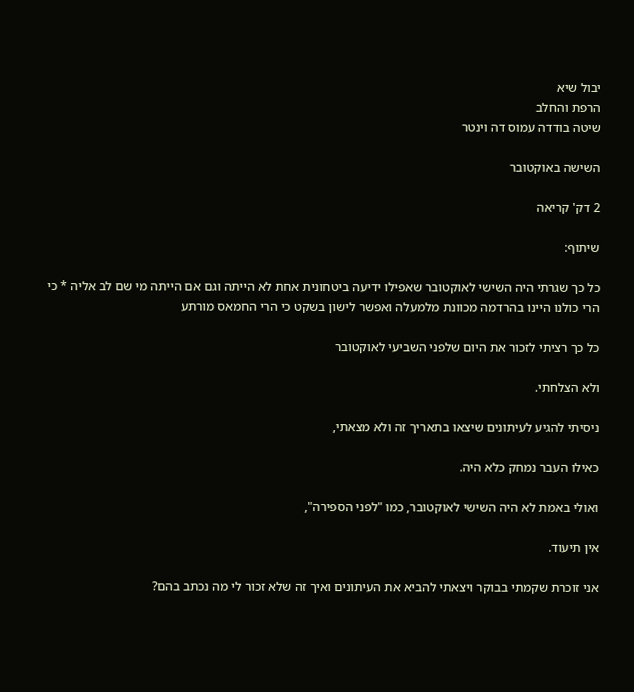יבול שיא
הרפת והחלב
שיטה בודדה עמוס דה וינטר

השישה באוקטובר

2 דק' קריאה

שיתוף:

כל כך שגרתי היה השישי לאוקטובר שאפילו ידיעה ביטחונית אחת לא הייתה וגם אם הייתה מי שם לב אליה * כי הרי כולנו היינו בהרדמה מכוונת מלמעלה ואפשר לישון בשקט כי הרי החמאס מורתע

כל כך רציתי לזכור את היום שלפני השביעי לאוקטובר

ולא הצלחתי.

ניסיתי להגיע לעיתונים שיצאו בתאריך זה ולא מצאתי,

כאילו העבר נמחק כלא היה.

ואולי באמת לא היה השישי לאוקטובר, כמו "לפני הספירה",

אין תיעוד.

אני זוכרת שקמתי בבוקר ויצאתי להביא את העיתונים ואיך זה שלא זכור לי מה נכתב בהם?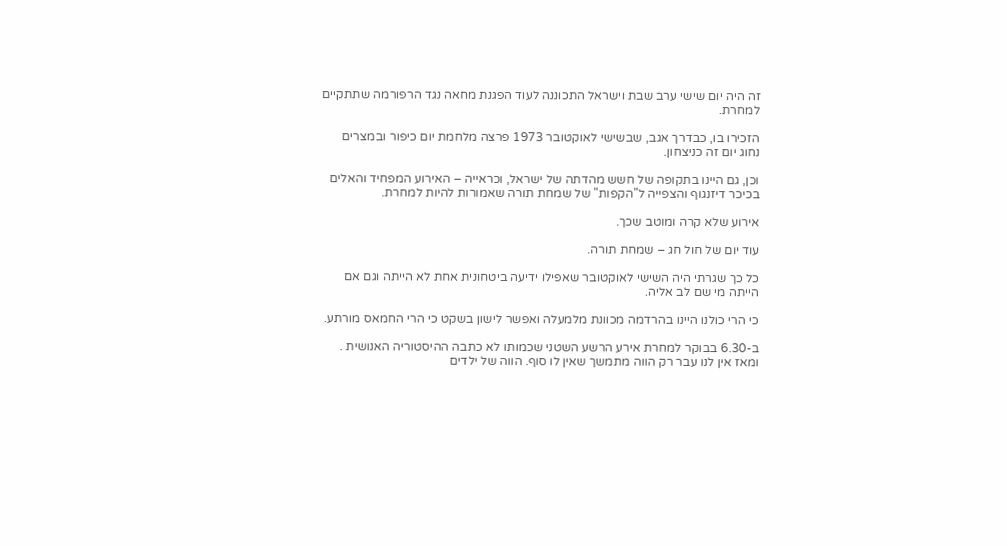זה היה יום שישי ערב שבת וישראל התכוננה לעוד הפגנת מחאה נגד הרפורמה שתתקיים למחרת.

הזכירו בו, כבדרך אגב, שבשישי לאוקטובר 1973 פרצה מלחמת יום כיפור ובמצרים נחוג יום זה כניצחון.

וכן, גם היינו בתקופה של חשש מהדתה של ישראל, וכראייה – האירוע המפחיד והאלים בכיכר דיזנגוף והצפייה ל"הקפות" של שמחת תורה שאמורות להיות למחרת.

אירוע שלא קרה ומוטב שכך.

עוד יום של חול חג – שמחת תורה.

כל כך שגרתי היה השישי לאוקטובר שאפילו ידיעה ביטחונית אחת לא הייתה וגם אם הייתה מי שם לב אליה.

כי הרי כולנו היינו בהרדמה מכוונת מלמעלה ואפשר לישון בשקט כי הרי החמאס מורתע.

ב-6.30 בבוקר למחרת אירע הרשע השטני שכמותו לא כתבה ההיסטוריה האנושית . ומאז אין לנו עבר רק הווה מתמשך שאין לו סוף. הווה של ילדים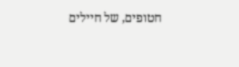חטופים, של חיילים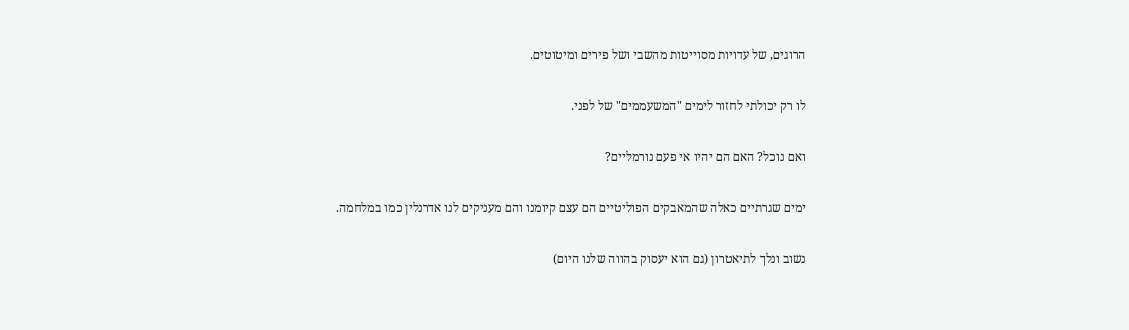הרוגים, של עדויות מסוייטות מהשבי ושל פירים ומיטוטים.

לו רק יכולתי לחזור לימים "המשעממים" של לפני.

ואם נוכל? האם הם יהיו אי פעם נורמליים?

ימים שגרתיים כאלה שהמאבקים הפוליטיים הם עצם קיומנו והם מעניקים לנו אדרנלין כמו במלחמה.

נשוב ונלך לתיאטרון (גם הוא יעסוק בהווה שלנו היום)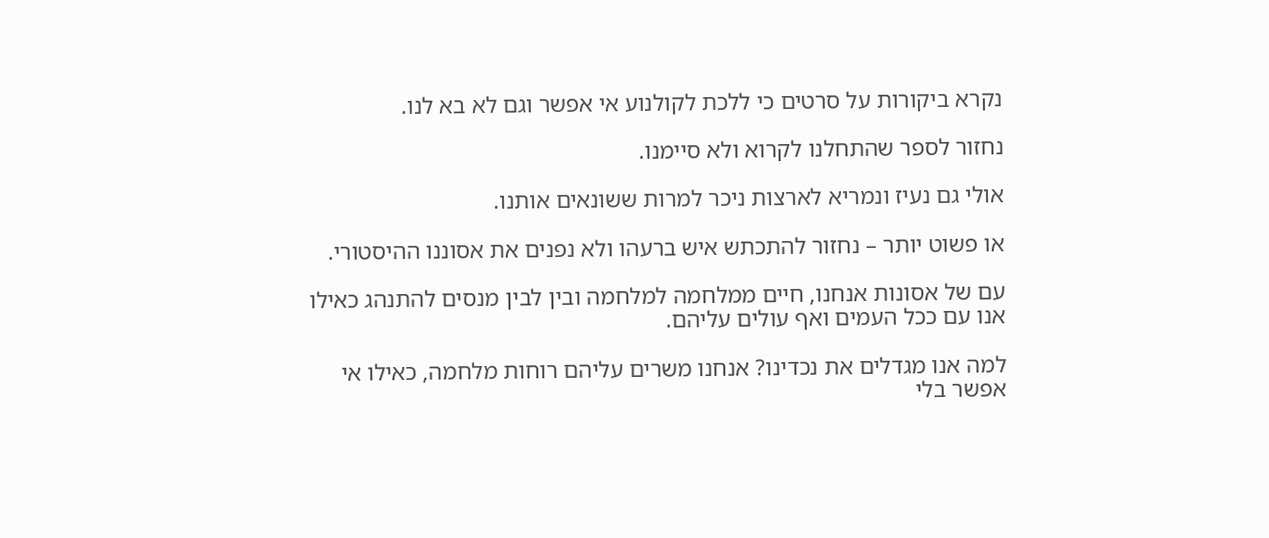נקרא ביקורות על סרטים כי ללכת לקולנוע אי אפשר וגם לא בא לנו.

נחזור לספר שהתחלנו לקרוא ולא סיימנו.

אולי גם נעיז ונמריא לארצות ניכר למרות ששונאים אותנו.

או פשוט יותר – נחזור להתכתש איש ברעהו ולא נפנים את אסוננו ההיסטורי.

עם של אסונות אנחנו, חיים ממלחמה למלחמה ובין לבין מנסים להתנהג כאילו אנו עם ככל העמים ואף עולים עליהם.

למה אנו מגדלים את נכדינו? אנחנו משרים עליהם רוחות מלחמה, כאילו אי אפשר בלי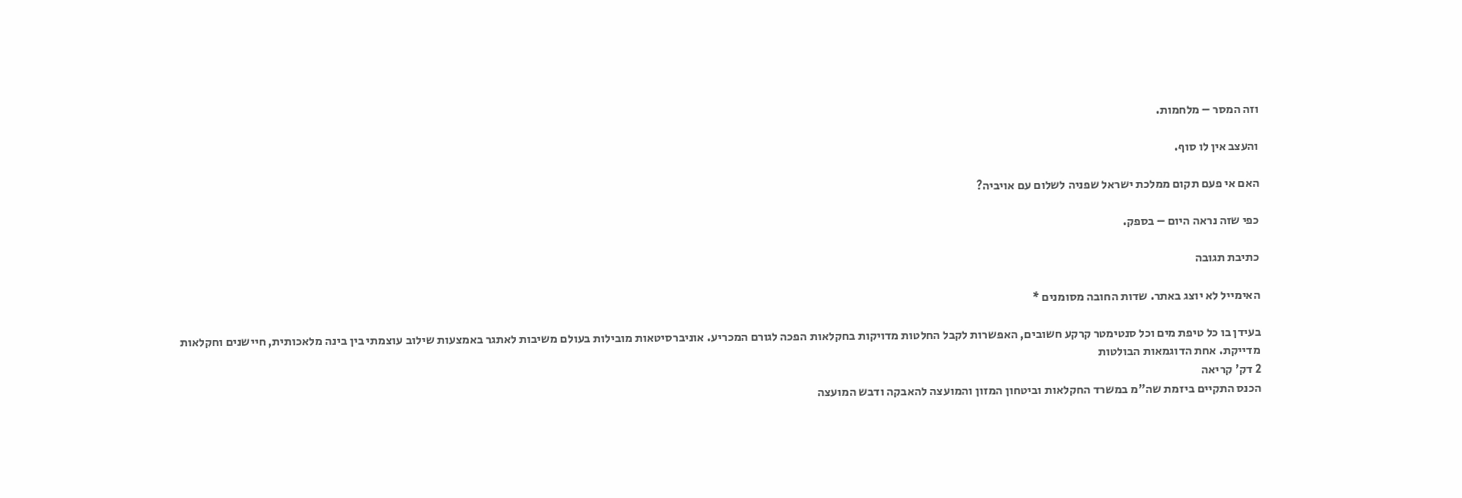וזה המסר – מלחמות.

והעצב אין לו סוף.

האם אי פעם תקום ממלכת ישראל שפניה לשלום עם אויביה?

כפי שזה נראה היום – בספק.

כתיבת תגובה

האימייל לא יוצג באתר. שדות החובה מסומנים *

בעידן בו כל טיפת מים וכל סנטימטר קרקע חשובים, האפשרות לקבל החלטות מדויקות בחקלאות הפכה לגורם המכריע. אוניברסיטאות מובילות בעולם משיבות לאתגר באמצעות שילוב עוצמתי בין בינה מלאכותית, חיישנים וחקלאות מדייקת. אחת הדוגמאות הבולטות
2 דק' קריאה
הכנס התקיים ביזמת שה"מ במשרד החקלאות וביטחון המזון והמועצה להאבקה ודבש המועצה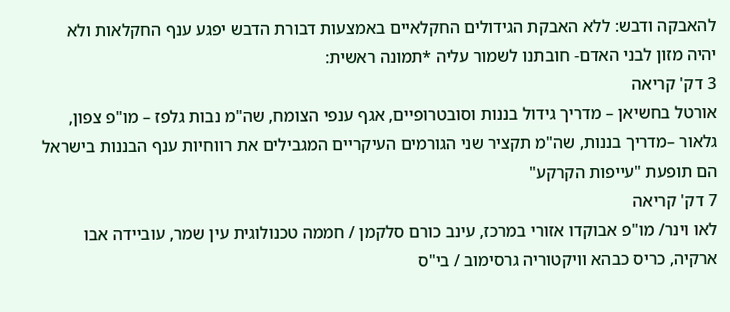להאבקה ודבש: ללא האבקת הגידולים החקלאיים באמצעות דבורת הדבש יפגע ענף החקלאות ולא יהיה מזון לבני האדם- חובתנו לשמור עליה *תמונה ראשית:
3 דק' קריאה
אורטל בחשיאן – מדריך גידול בננות וסובטרופיים, אגף ענפי הצומח, שה"מ נבות גלפז – מו"פ צפון, גלאור –מדריך בננות, שה"מ תקציר שני הגורמים העיקריים המגבילים את רווחיות ענף הבננות בישראל הם תופעת "עייפות הקרקע"
7 דק' קריאה
לאו וינר/ מו"פ אבוקדו אזורי במרכז, עינב כורם סלקמן / חממה טכנולוגית עין שמר, עוביידה אבו ארקיה, כריס כבהא וויקטוריה גרסימוב / בי"ס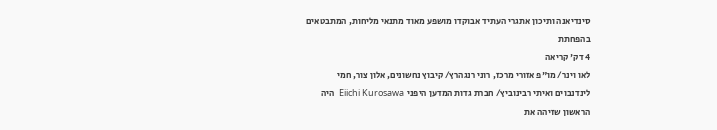סינדיאנה ותיכון אתגרי העתיד אבוקדו מושפע מאוד מתנאי מליחות, המתבטאים בהפחתת
4 דק' קריאה
לאו וינר/ מו"פ אזורי מרכז, רוני רנגהרץ/ קיבוץ נחשונים, אלון צור, חמי לינדנבוים ואיתי רבינוביץ/ חברת גדות המדען היפני  Eiichi Kurosawa  היה הראשון שזיהה את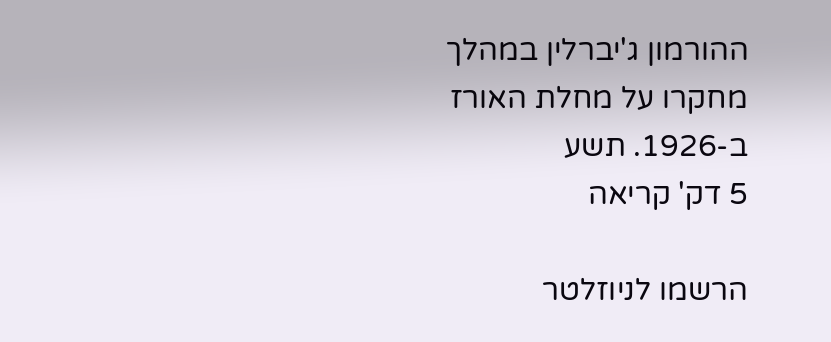ההורמון ג'יברלין במהלך מחקרו על מחלת האורז ב-1926. תשע
5 דק' קריאה

הרשמו לניוזלטר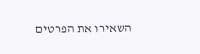השאירו את הפרטים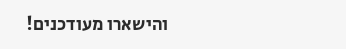והישארו מעודכנים!